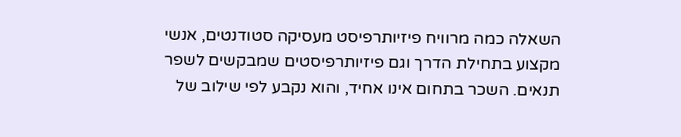השאלה כמה מרוויח פיזיותרפיסט מעסיקה סטודנטים, אנשי מקצוע בתחילת הדרך וגם פיזיותרפיסטים שמבקשים לשפר תנאים. השכר בתחום אינו אחיד, והוא נקבע לפי שילוב של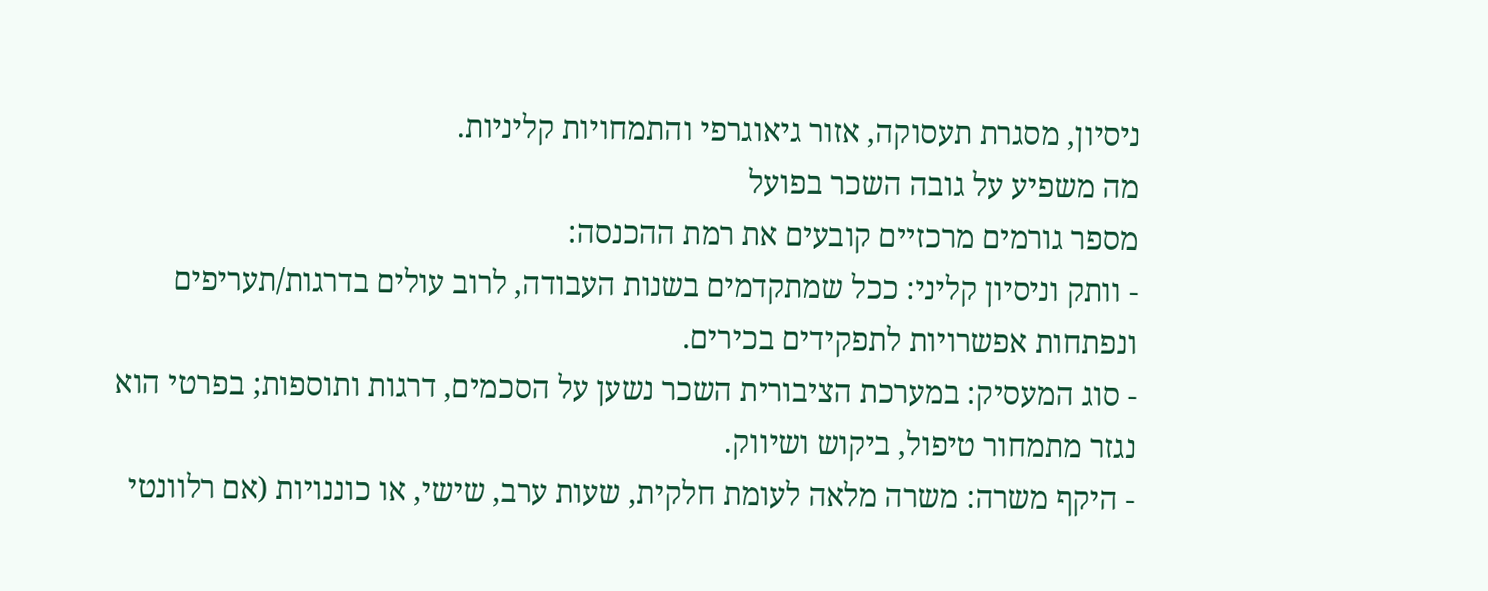ניסיון, מסגרת תעסוקה, אזור גיאוגרפי והתמחויות קליניות.
מה משפיע על גובה השכר בפועל
מספר גורמים מרכזיים קובעים את רמת ההכנסה:
- וותק וניסיון קליני: ככל שמתקדמים בשנות העבודה, לרוב עולים בדרגות/תעריפים ונפתחות אפשרויות לתפקידים בכירים.
- סוג המעסיק: במערכת הציבורית השכר נשען על הסכמים, דרגות ותוספות; בפרטי הוא נגזר מתמחור טיפול, ביקוש ושיווק.
- היקף משרה: משרה מלאה לעומת חלקית, שעות ערב, שישי, או כוננויות (אם רלוונטי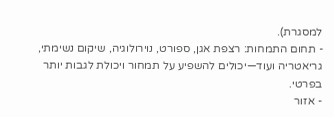למסגרת).
- תחום התמחות: רצפת אגן, ספורט, נוירולוגיה, שיקום נשימתי, גריאטריה ועוד—יכולים להשפיע על תמחור ויכולת לגבות יותר בפרטי.
- אזור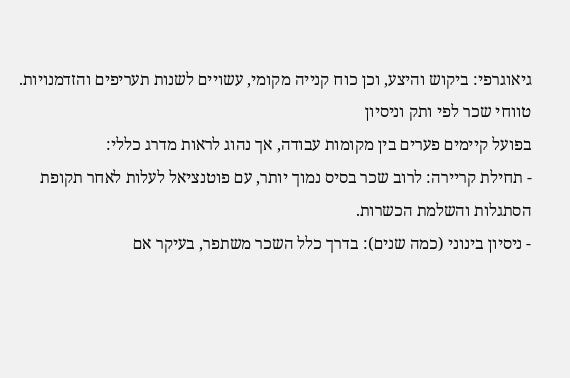גיאוגרפי: ביקוש והיצע, וכן כוח קנייה מקומי, עשויים לשנות תעריפים והזדמנויות.
טווחי שכר לפי ותק וניסיון
בפועל קיימים פערים בין מקומות עבודה, אך נהוג לראות מדרג כללי:
- תחילת קריירה: לרוב שכר בסיס נמוך יותר, עם פוטנציאל לעלות לאחר תקופת הסתגלות והשלמת הכשרות.
- ניסיון בינוני (כמה שנים): בדרך כלל השכר משתפר, בעיקר אם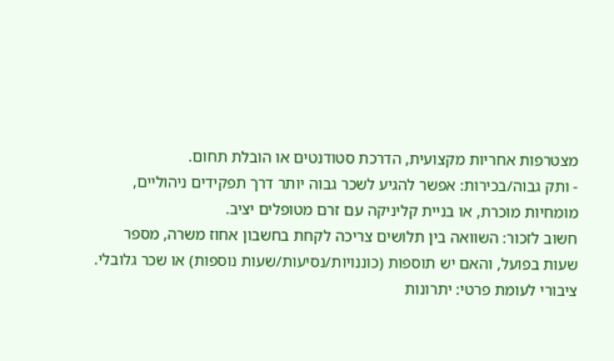מצטרפות אחריות מקצועית, הדרכת סטודנטים או הובלת תחום.
- ותק גבוה/בכירות: אפשר להגיע לשכר גבוה יותר דרך תפקידים ניהוליים, מומחיות מוכרת, או בניית קליניקה עם זרם מטופלים יציב.
חשוב לזכור: השוואה בין תלושים צריכה לקחת בחשבון אחוז משרה, מספר שעות בפועל, והאם יש תוספות (כוננויות/נסיעות/שעות נוספות) או שכר גלובלי.
ציבורי לעומת פרטי: יתרונות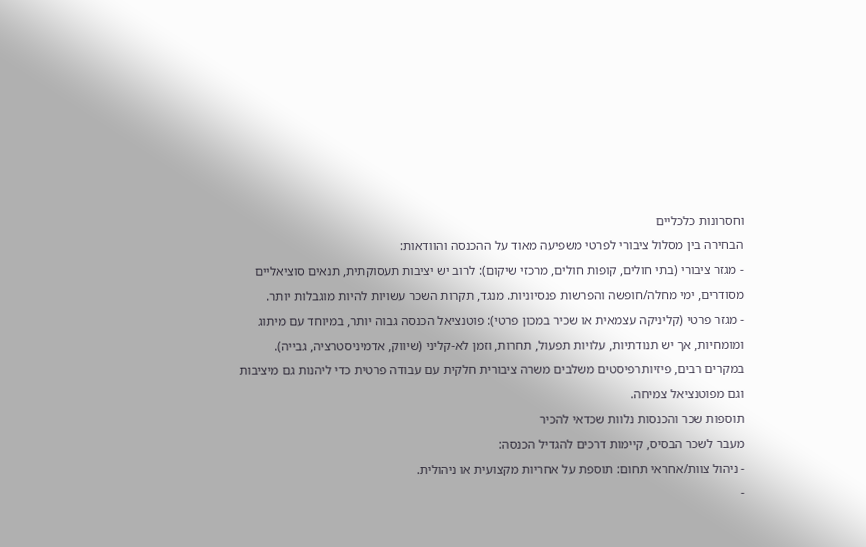וחסרונות כלכליים
הבחירה בין מסלול ציבורי לפרטי משפיעה מאוד על ההכנסה והוודאות:
- מגזר ציבורי (בתי חולים, קופות חולים, מרכזי שיקום): לרוב יש יציבות תעסוקתית, תנאים סוציאליים מסודרים, ימי מחלה/חופשה והפרשות פנסיוניות. מנגד, תקרות השכר עשויות להיות מוגבלות יותר.
- מגזר פרטי (קליניקה עצמאית או שכיר במכון פרטי): פוטנציאל הכנסה גבוה יותר, במיוחד עם מיתוג ומומחיות, אך יש תנודתיות, עלויות תפעול, תחרות, וזמן לא-קליני (שיווק, אדמיניסטרציה, גבייה).
במקרים רבים, פיזיותרפיסטים משלבים משרה ציבורית חלקית עם עבודה פרטית כדי ליהנות גם מיציבות וגם מפוטנציאל צמיחה.
תוספות שכר והכנסות נלוות שכדאי להכיר
מעבר לשכר הבסיס, קיימות דרכים להגדיל הכנסה:
- ניהול צוות/אחראי תחום: תוספת על אחריות מקצועית או ניהולית.
-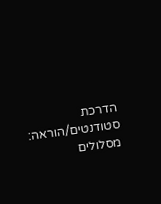הדרכת סטודנטים/הוראה: מסלולים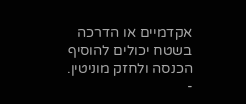אקדמיים או הדרכה בשטח יכולים להוסיף הכנסה ולחזק מוניטין.
-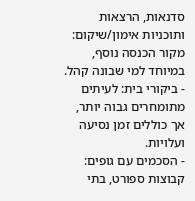סדנאות, הרצאות ותוכניות אימון/שיקום: מקור הכנסה נוסף, במיוחד למי שבונה קהל.
- ביקורי בית: לעיתים מתומחרים גבוה יותר, אך כוללים זמן נסיעה ועלויות.
- הסכמים עם גופים: קבוצות ספורט, בתי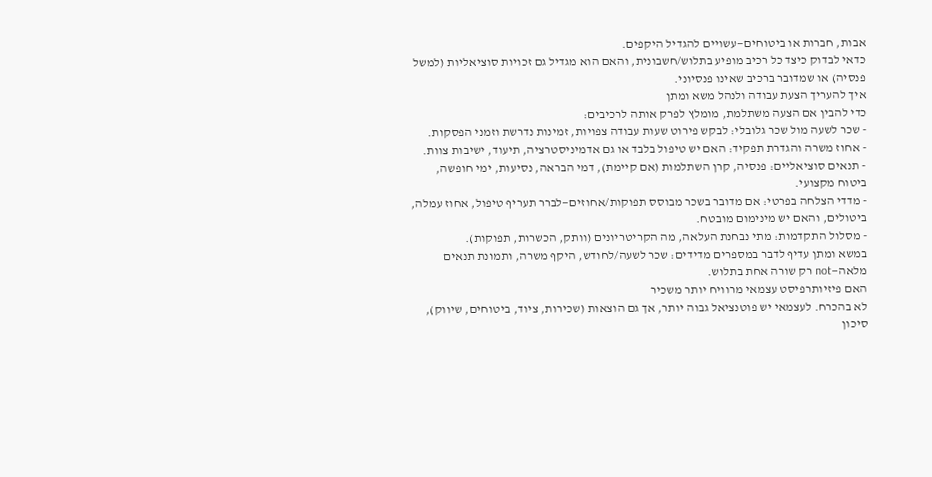אבות, חברות או ביטוחים—עשויים להגדיל היקפים.
כדאי לבדוק כיצד כל רכיב מופיע בתלוש/חשבונית, והאם הוא מגדיל גם זכויות סוציאליות (למשל פנסיה) או שמדובר ברכיב שאינו פנסיוני.
איך להעריך הצעת עבודה ולנהל משא ומתן
כדי להבין אם הצעה משתלמת, מומלץ לפרק אותה לרכיבים:
- שכר לשעה מול שכר גלובלי: לבקש פירוט שעות עבודה צפויות, זמינות נדרשת וזמני הפסקות.
- אחוז משרה והגדרת תפקיד: האם יש טיפול בלבד או גם אדמיניסטרציה, תיעוד, ישיבות צוות.
- תנאים סוציאליים: פנסיה, קרן השתלמות (אם קיימת), דמי הבראה, נסיעות, ימי חופשה, ביטוח מקצועי.
- מדדי הצלחה בפרטי: אם מדובר בשכר מבוסס תפוקות/אחוזים—לברר תעריף טיפול, אחוז עמלה, ביטולים, והאם יש מינימום מובטח.
- מסלול התקדמות: מתי נבחנת העלאה, מה הקריטריונים (וותק, הכשרות, תפוקות).
במשא ומתן עדיף לדבר במספרים מדידים: שכר לשעה/לחודש, היקף משרה, ותמונת תנאים מלאה—not רק שורה אחת בתלוש.
האם פיזיותרפיסט עצמאי מרוויח יותר משכיר
לא בהכרח. לעצמאי יש פוטנציאל גבוה יותר, אך גם הוצאות (שכירות, ציוד, ביטוחים, שיווק), סיכון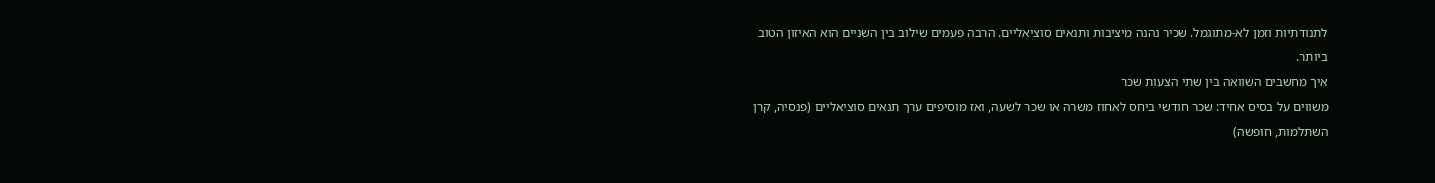לתנודתיות וזמן לא-מתוגמל. שכיר נהנה מיציבות ותנאים סוציאליים. הרבה פעמים שילוב בין השניים הוא האיזון הטוב ביותר.
איך מחשבים השוואה בין שתי הצעות שכר
משווים על בסיס אחיד: שכר חודשי ביחס לאחוז משרה או שכר לשעה, ואז מוסיפים ערך תנאים סוציאליים (פנסיה, קרן השתלמות, חופשה)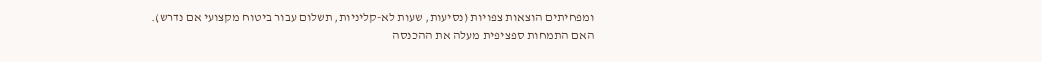ומפחיתים הוצאות צפויות (נסיעות, שעות לא-קליניות, תשלום עבור ביטוח מקצועי אם נדרש).
האם התמחות ספציפית מעלה את ההכנסה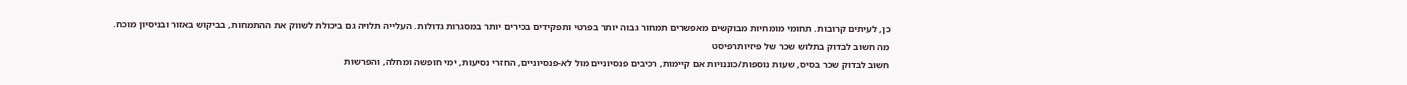כן, לעיתים קרובות. תחומי מומחיות מבוקשים מאפשרים תמחור גבוה יותר בפרטי ותפקידים בכירים יותר במסגרות גדולות. העלייה תלויה גם ביכולת לשווק את ההתמחות, בביקוש באזור ובניסיון מוכח.
מה חשוב לבדוק בתלוש שכר של פיזיותרפיסט
חשוב לבדוק שכר בסיס, שעות נוספות/כוננויות אם קיימות, רכיבים פנסיוניים מול לא-פנסיוניים, החזרי נסיעות, ימי חופשה ומחלה, והפרשות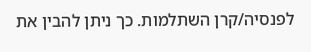לפנסיה/קרן השתלמות. כך ניתן להבין את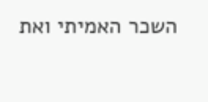השכר האמיתי ואת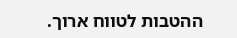ההטבות לטווח ארוך.